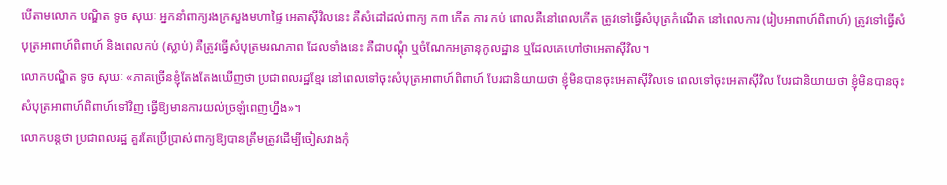បើតាមលោក បណ្ឌិត ទូច សុឃៈ អ្នកនាំពាក្យរងក្រសួងមហាផ្ទៃ អេតាស៊ីវិលនេះ គឺសំដៅដល់ពាក្យ ក៣ កើត ការ កប់ ពោលគឺនៅពេលកើត ត្រូវទៅធ្វើសំបុត្រកំណើត នៅពេលការ (រៀបអាពាហ៍ពិពាហ៍) ត្រូវទៅធ្វើសំបុត្រអាពាហ៍ពិពាហ៍ និងពេលកប់ (ស្លាប់) គឺត្រូវធ្វើសំបុត្រមរណភាព ដែលទាំងនេះ គឺជាបណ្ដុំ ឬចំណែកអត្រានុកូលដ្ឋាន ឬដែលគេហៅថាអេតាស៊ីវិល។
លោកបណ្ឌិត ទូច សុឃៈ «ភាគច្រើនខ្ញុំតែងតែងឃើញថា ប្រជាពលរដ្ឋខ្មែរ នៅពេលទៅចុះសំបុត្រអាពាហ៍ពិពាហ៍ បែរជានិយាយថា ខ្ញុំមិនបានចុះអេតាស៊ីវិលទេ ពេលទៅចុះអេតាស៊ីវិល បែរជានិយាយថា ខ្ញុំមិនបានចុះសំបុត្រអាពាហ៍ពិពាហ៍ទៅវិញ ធ្វើឱ្យមានការយល់ច្រឡំពេញហ្នឹង»។
លោកបន្តថា ប្រជាពលរដ្ឋ គួរតែប្រើប្រាស់ពាក្យឱ្យបានត្រឹមត្រូវដើម្បីចៀសវាងកុំ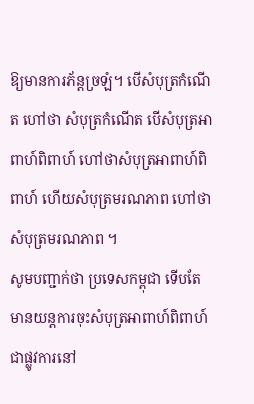ឱ្យមានការភ័ន្តច្រឡំ។ បើសំបុត្រកំណើត ហៅថា សំបុត្រកំណើត បើសំបុត្រអាពាហ៍ពិពាហ៍ ហៅថាសំបុត្រអាពាហ៍ពិពាហ៍ ហើយសំបុត្រមរណភាព ហៅថាសំបុត្រមរណភាព ។
សូមបញ្ជាក់ថា ប្រទេសកម្ពុជា ទើបតែមានយន្តការចុះសំបុត្រអាពាហ៍ពិពាហ៍ ជាផ្លូវការនៅ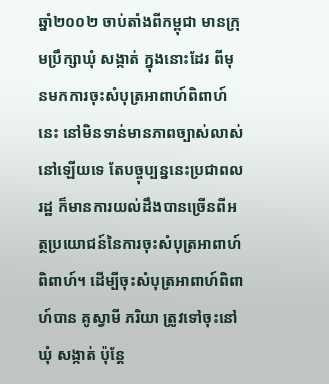ឆ្នាំ២០០២ ចាប់តាំងពីកម្ពុជា មានក្រុមប្រឹក្សាឃុំ សង្កាត់ ក្នុងនោះដែរ ពីមុនមកការចុះសំបុត្រអាពាហ៍ពិពាហ៍នេះ នៅមិនទាន់មានភាពច្បាស់លាស់នៅឡើយទេ តែបច្ចុប្បន្ននេះប្រជាពលរដ្ឋ ក៏មានការយល់ដឹងបានច្រើនពីអត្ថប្រយោជន៍នៃការចុះសំបុត្រអាពាហ៍ពិពាហ៍។ ដើម្បីចុះសំបុត្រអាពាហ៍ពិពាហ៍បាន គូស្វាមី ភរិយា ត្រូវទៅចុះនៅឃុំ សង្កាត់ ប៉ុន្តែ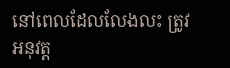នៅពេលដែលលែងលះ ត្រូវអនុវត្ត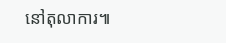នៅតុលាការ៕